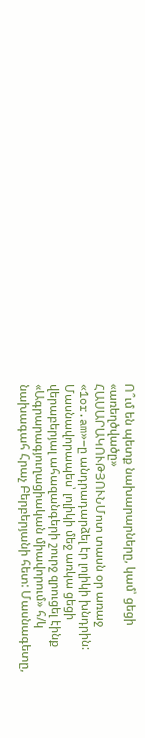Ո՞ւմ են պետք նախարարները, կամ՝ ցեցի «առեղծվածը»
ՀԱՍԱՐԱԿՈՒԹՅՈՒՆՄոտ տասն օր առաջ «1or.am»–ը անդրադարձել էր լոլիկի խնդրին: Մասնավորապես՝ լոլիկի մեջ առկա ցեցի վերաբերյալ ահազանգերի շուրջ զրուցել էինք «Ագրարագյուղացիական միավորում» հ/կ նախագահ Հրաչ Բերբերյանի հետ: Մասնագետը,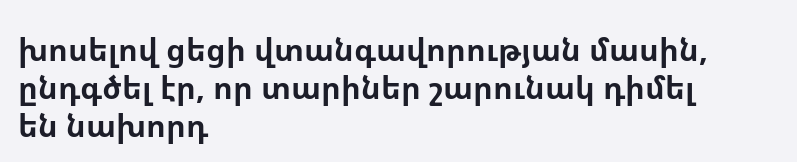խոսելով ցեցի վտանգավորության մասին, ընդգծել էր, որ տարիներ շարունակ դիմել են նախորդ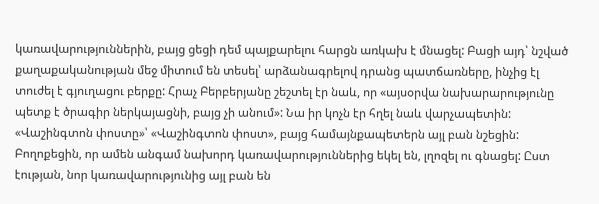կառավարություններին, բայց ցեցի դեմ պայքարելու հարցն առկախ է մնացել: Բացի այդ՝ նշված քաղաքականության մեջ միտում են տեսել՝ արձանագրելով դրանց պատճառները, ինչից էլ տուժել է գյուղացու բերքը: Հրաչ Բերբերյանը շեշտել էր նաև, որ «այսօրվա նախարարությունը պետք է ծրագիր ներկայացնի, բայց չի անում»: Նա իր կոչն էր հղել նաև վարչապետին:
«Վաշինգտոն փոստը»՝ «Վաշինգտոն փոստ», բայց համայնքապետերն այլ բան նշեցին: Բողոքեցին, որ ամեն անգամ նախորդ կառավարություններից եկել են, լղոզել ու գնացել: Ըստ էության, նոր կառավարությունից այլ բան են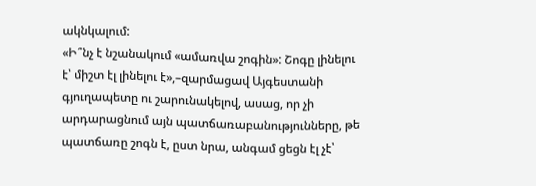ակնկալում:
«Ի՞նչ է նշանակում «ամառվա շոգին»: Շոգը լինելու է՝ միշտ էլ լինելու է»,–զարմացավ Այգեստանի գյուղապետը ու շարունակելով, ասաց, որ չի արդարացնում այն պատճառաբանությունները, թե պատճառը շոգն է, ըստ նրա, անգամ ցեցն էլ չէ՝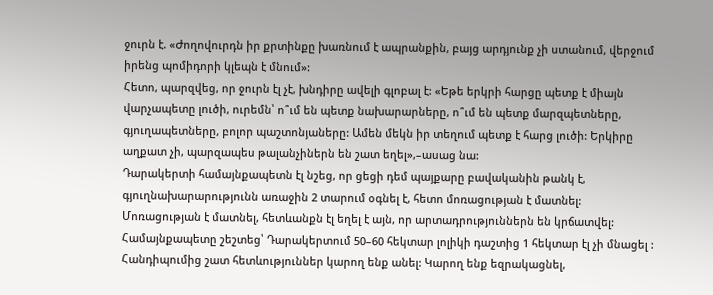ջուրն է. «Ժողովուրդն իր քրտինքը խառնում է ապրանքին, բայց արդյունք չի ստանում, վերջում իրենց պոմիդորի կլեպն է մնում»:
Հետո, պարզվեց, որ ջուրն էլ չէ, խնդիրը ավելի գլոբալ է: «Եթե երկրի հարցը պետք է միայն վարչապետը լուծի, ուրեմն՝ ո՞ւմ են պետք նախարարները, ո՞ւմ են պետք մարզպետները, գյուղապետները, բոլոր պաշտոնյաները: Ամեն մեկն իր տեղում պետք է հարց լուծի: Երկիրը աղքատ չի, պարզապես թալանչիներն են շատ եղել»,–ասաց նա:
Դարակերտի համայնքապետն էլ նշեց, որ ցեցի դեմ պայքարը բավականին թանկ է, գյուղնախարարությունն առաջին 2 տարում օգնել է, հետո մոռացության է մատնել: Մոռացության է մատնել, հետևանքն էլ եղել է այն, որ արտադրություններն են կրճատվել: Համայնքապետը շեշտեց՝ Դարակերտում 50–60 հեկտար լոլիկի դաշտից 1 հեկտար էլ չի մնացել :
Հանդիպումից շատ հետևություններ կարող ենք անել: Կարող ենք եզրակացնել,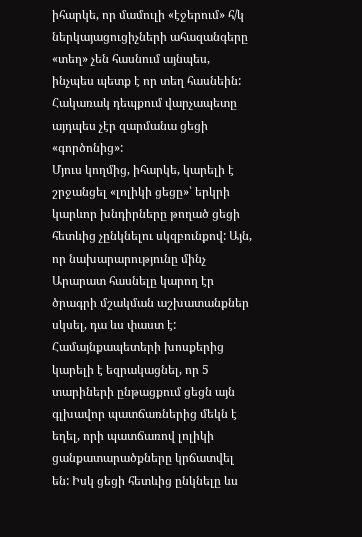իհարկե, որ մամուլի «էջերում» հ/կ ներկայացուցիչների ահազանգերը «տեղ» չեն հասնում այնպես, ինչպես պետք է որ տեղ հասնեին: Հակառակ դեպքում վարչապետը այդպես չէր զարմանա ցեցի «գործոնից»:
Մյուս կողմից, իհարկե, կարելի է շրջանցել «լոլիկի ցեցը»՝ երկրի կարևոր խնդիրները թողած ցեցի հետևից չընկնելու սկզբունքով: Այն, որ նախարարությունը մինչ Արարատ հասնելը կարող էր ծրագրի մշակման աշխատանքներ սկսել, դա ևս փաստ է: Համայնքապետերի խոսքերից կարելի է եզրակացնել, որ 5 տարիների ընթացքում ցեցն այն գլխավոր պատճառներից մեկն է եղել, որի պատճառով լոլիկի ցանքատարածքները կրճատվել են: Իսկ ցեցի հետևից ընկնելը ևս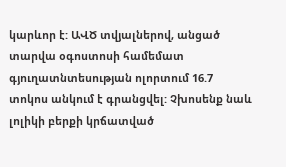կարևոր է: ԱՎԾ տվյալներով, անցած տարվա օգոստոսի համեմատ գյուղատնտեսության ոլորտում 16.7 տոկոս անկում է գրանցվել: Չխոսենք նաև լոլիկի բերքի կրճատված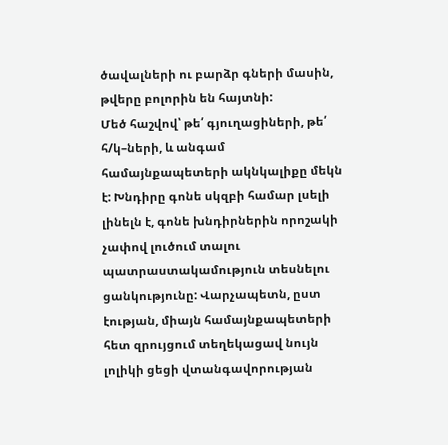ծավալների ու բարձր գների մասին, թվերը բոլորին են հայտնի:
Մեծ հաշվով՝ թե՛ գյուղացիների, թե՛ հ/կ–ների, և անգամ համայնքապետերի ակնկալիքը մեկն է: Խնդիրը գոնե սկզբի համար լսելի լինելն է, գոնե խնդիրներին որոշակի չափով լուծում տալու պատրաստակամություն տեսնելու ցանկությունը: Վարչապետն, ըստ էության, միայն համայնքապետերի հետ զրույցում տեղեկացավ նույն լոլիկի ցեցի վտանգավորության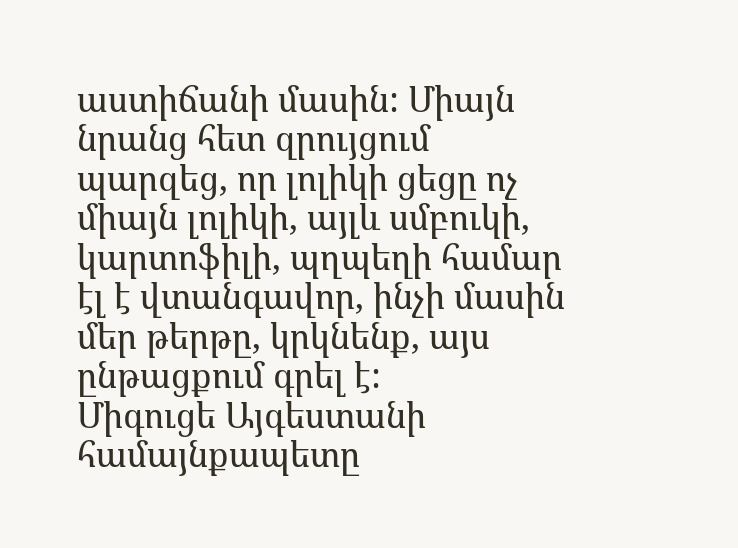աստիճանի մասին: Միայն նրանց հետ զրույցում պարզեց, որ լոլիկի ցեցը ոչ միայն լոլիկի, այլև սմբուկի, կարտոֆիլի, պղպեղի համար էլ է վտանգավոր, ինչի մասին մեր թերթը, կրկնենք, այս ընթացքում գրել է:
Միգուցե Այգեստանի համայնքապետը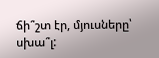ճի՞շտ էր, մյուսները՝ սխա՞լ: